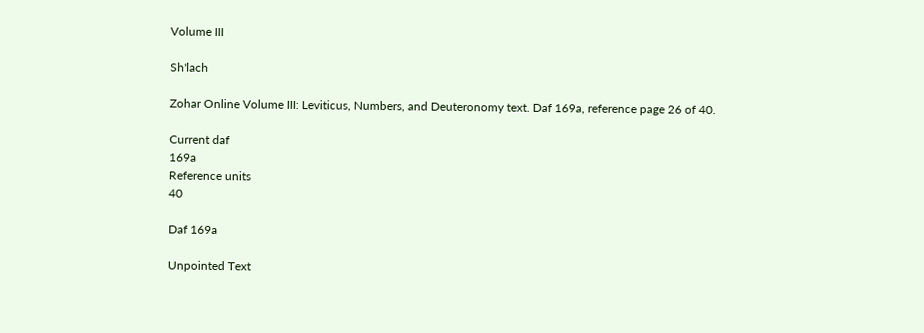Volume III

Sh'lach

Zohar Online Volume III: Leviticus, Numbers, and Deuteronomy text. Daf 169a, reference page 26 of 40.

Current daf
169a
Reference units
40

Daf 169a

Unpointed Text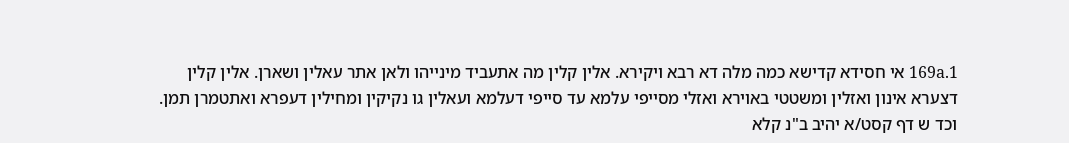169a.1 אי חסידא קדישא כמה מלה דא רבא ויקירא. אלין קלין מה אתעביד מינייהו ולאן אתר עאלין ושארן. אלין קלין דצערא אינון ואזלין ומשטטי באוירא ואזלי מסייפי עלמא עד סייפי דעלמא ועאלין גו נקיקין ומחילין דעפרא ואתטמרן תמן. וכד ש דף קסט/א יהיב ב"נ קלא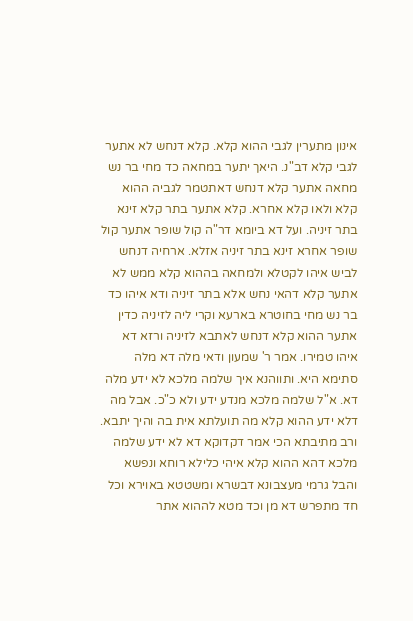אינון מתערין לגבי ההוא קלא. קלא דנחש לא אתער לגבי קלא דב"נ. היאך יתער במחאה כד מחי בר נש מחאה אתער קלא דנחש דאתטמר לגביה ההוא קלא ולאו קלא אחרא. קלא אתער בתר קלא זינא בתר זיניה. ועל דא ביומא דר"ה קול שופר אתער קול שופר אחרא זינא בתר זיניה אזלא. ארחיה דנחש לביש איהו לקטלא ולמחאה בההוא קלא ממש לא אתער קלא דהאי נחש אלא בתר זיניה ודא איהו כד בר נש מחי בחוטרא בארעא וקרי ליה לזיניה כדין אתער ההוא קלא דנחש לאתבא לזיניה ורזא דא איהו טמירו. אמר ר' שמעון ודאי מלה דא מלה סתימא היא. ותווהנא איך שלמה מלכא לא ידע מלה דא. א"ל שלמה מלכא מנדע ידע ולא כ"כ. אבל מה דלא ידע ההוא קלא מה תועלתא אית בה והיך יתבא. ורב מתיבתא הכי אמר דקדוקא דא לא ידע שלמה מלכא דהא ההוא קלא איהי כלילא רוחא ונפשא והבל גרמי מעצבונא דבשרא ומשטטא באוירא וכל חד מתפרש דא מן וכד מטא לההוא אתר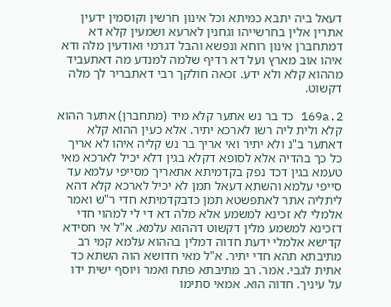דעאל ביה יתבא כמיתא וכל אינון חרשין וקוסמין ידעין אתרין אלין בחרשייהו וגחנין לארעא ושמעין קלא דא דמתחברן אינון רוחא ונפשא והבל דגרמי ואודעין מלה ודא איהו אוב מארץ ועל דא רדיף שלמה למנדע מה דאתעביד מההוא קלא ולא ידע. זכאה חולקך רבי דאתבריר לך מלה דקשוט.

169a.2 כד בר נש אתער קלא מיד (מתחברן) אתער ההוא קלא ולית ליה רשו לארכא יתיר. אלא כעין ההוא קלא דאתער ב"נ ולא יתיר ואי אריך בר נש קליה איהו לא אריך כל כך בהדיה אלא לסופא דקלא בגין דלא יכיל לארכא מאי טעמא בגין דכד נפק בקדמיתא אתאריך מסייפי עלמא עד סייפי עלמא והשתא דעאל תמן לא יכיל לארכא קלא דהא ליתליה אתר לאתפשטא תמן כדבקדמיתא חדי ר"ש ואמר אלמלי לא זכינא למשמע אלא מלה דא די לי למהוי חדי דזכינא למשמע מלין דקשוט דההוא עלמא. א"ל אי חסידא קדישא אלמלי ידעת חדוה דמלין בההוא עלמא קמי רב מתיבתא תהא חדי יתיר. א"ל מאי חדושא הוה השתא כד אתית לגבי. אמר. רב מתיבתא פתח ואמר ויוסף ישית ידו על עיניך. חדוה הוא. אמאי סתימו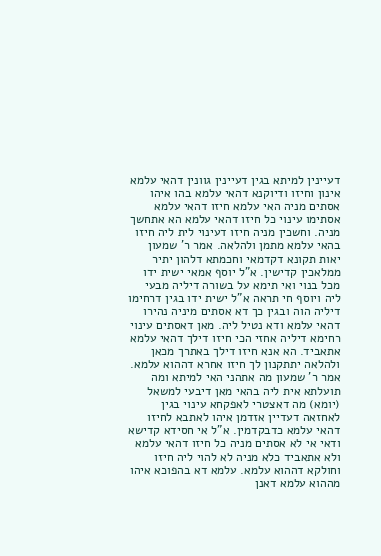דעיינין למיתא בגין דעיינין גוונין דהאי עלמא אינון וחיזו ודיוקנא דהאי עלמא בהו איהו אסתים מניה האי עלמא חיזו דהאי עלמא אסתימו עינוי כל חיזו דהאי עלמא הא אתחשך מניה. וחשכין מניה חיזו דעינוי לית ליה חיזו בהאי עלמא מתמן ולהלאה. אמר ר' שמעון יאות תקונא דקדמאי וחכמתא דלהון יתיר ממלאכין קדישין. א"ל יוסף אמאי ישית ידו מכל בנוי ואי תימא על בשורה דיליה מבעי ליה ויוסף חי תראה א"ל ישית ידו בגין דרחימו דיליה הוה ובגין כך דא אסתים מיניה נהירו דהאי עלמא ודא נטיל ליה. מאן דאסתים עינוי רחימא דיליה אחזי הכי חיזו דילך דהאי עלמא אתאביד. הא אנא חיזו דילך באתרך מכאן ולהלאה יתתקנון לך חיזו אחרא דההוא עלמא. אמר ר' שמעון מה אתהני האי למיתא ומה תועלתא אית ליה בהאי מאן דיבעי למשאל (יומא) מה דאצטרי לאפקחא עינוי בגין לאחזאה דעדיין אזדמן איהו לאתבא לחיזו דהאי עלמא כדבקדמין. א"ל אי חסידא קדישא ודאי אי לא אסתים מניה כל חיזו דהאי עלמא ולא אתאביד כלא מניה לא להוי ליה חיזו וחולקא דההוא עלמא. עלמא דא בהפוכא איהו מההוא עלמא דאנן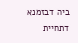ביה דבזמנא דתחיית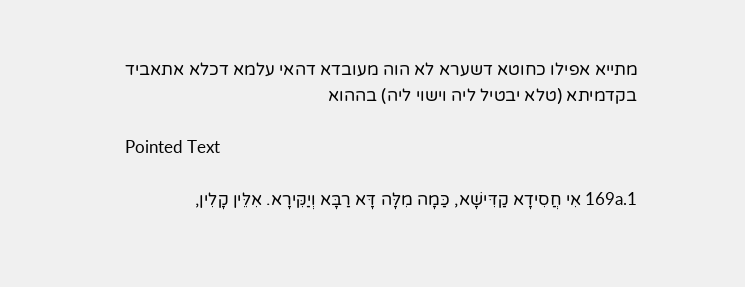מתייא אפילו כחוטא דשערא לא הוה מעובדא דהאי עלמא דכלא אתאביד בקדמיתא (טלא יבטיל ליה וישוי ליה) בההוא

Pointed Text

169a.1 אִי חֲסִידָא קַדִּישָׁא, כַּמָה מִלָּה דָּא רַבָּא וְיַקִּירָא. אִלֵּין קָלִין,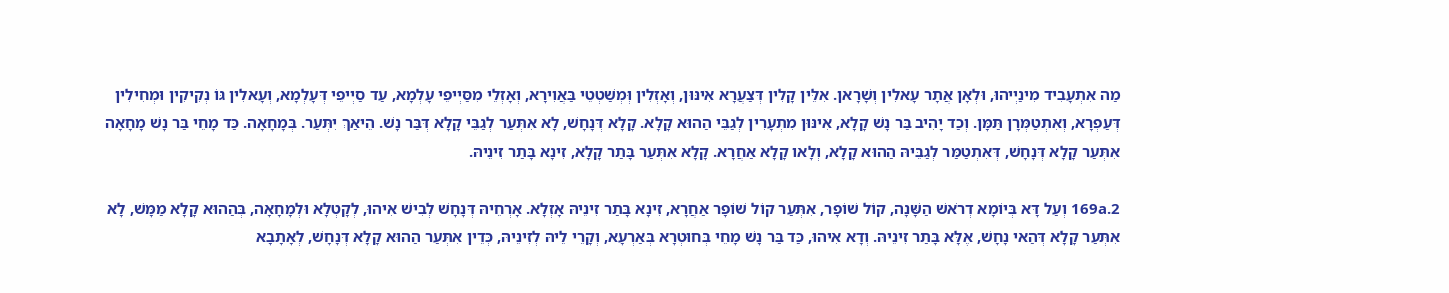מַה אִתְעָבִיד מִינַיְיהוּ, וּלְאָן אֲתָר עָאלִין וְשָׁרָאן. אִלֵּין קָלִין דְּצַעֲרָא אִינּוּן, וְאָזְלִין וְּמְשַׁטְטֵי בַּאֲוִירָא, וְאָזְלֵי מִסַּיְיפֵי עָלְמָא, עַד סַיְיפֵי דְּעָלְמָא, וְעָאלִין גּוֹ נְקִיקִין וּמְחִילִין דְּעַפְרָא, וְאִתְטַמְּרָן תַּמָּן. וְכַד יָהִיב בַּר נָשׁ קָלָא, אִינּוּן מִתְעָרִין לְגַבֵּי הַהוּא קָלָא. קָלָא דְּנָחָשׁ, לָא אִתְּעַר לְגַבֵּי קָלָא דְּבַּר נָשׁ. הֵיאַךְ יִתְּעַר. בְּמָחָאָה. כַּד מָחֵי בַּר נָשׁ מָחָאָה אִתְּעַר קָלָא דְּנָחָשׁ, דְּאִתְטַמַּר לְגַבֵּיהּ הַהוּא קָלָא, וְלָאו קָלָא אַחֲרָא. קָלָא אִתְּעַר בָּתַר קָלָא, זִינָא בָּתַר זִינֵיהּ.

169a.2 וְעַל דָּא בְּיוֹמָא דְרֹאשׁ הַשָּׁנָה, קוֹל שׁוֹפָר, אִתְּעַר קוֹל שׁוֹפָר אַחֲרָא, זִינָא בָּתַר זִינֵיהּ אָזְלָא. אָרְחֵיהּ דְּנָחָשׁ לְבִישׁ אִיהוּ, לְקָטְלָא וּלְמָחָאָה, בְּהַהוּא קָלָא מַמָּשׁ, לָא אִתְּעַר קָלָא דְּהַאי נָחָשׁ, אֶלָּא בָּתַר זִינֵיהּ. וְדָא אִיהוּ, כַּד בַּר נָשׁ מָחֵי בְּחוּטְרָא בְּאַרְעָא, וְקָרֵי לֵיהּ לְזִינֵיהּ, כְּדֵין אִתְּעַר הַהוּא קָלָא דְּנָחָשׁ, לְאָתָבָא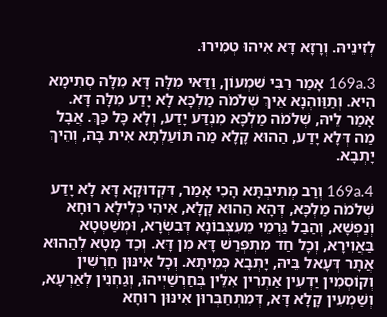לְזִינֵיהּ. וְרָזָא דָּא אִיהוּ טְמִירוּ.

169a.3 אָמַר רַבִּי שִׁמְעוֹן, וַדַּאי מִלָּה דָּא מִלָּה סְתִימָא הִיא. וְתַוַּוהְנָא אֵיךְ שְׁלֹמֹה מַלְכָּא לָא יָדַע מִלָּה דָּא. אָמַר לֵיהּ, שְׁלֹמֹה מַלְכָּא מִנְדַּע יָדַע, וְלָא כָּל כַּךְ. אֲבָל מַה דְּלָא יָדַע, הַהוּא קָלָא מַה תּוֹעַלְתָּא אִית בָּהּ, וְהֵיךְ יָתְבָא.

169a.4 וְרַב מְתִיבְתָּא הָכִי אָמַר, דִּקְדוּקָא דָּא לָא יָדַע שְׁלֹמֹה מַלְכָּא, דְּהָא הַהוּא קָלָא, אִיהִי כְּלִילָא רוּחָא וְנַפְשָׁא, וְהַבַל גַּרְמֵי מֵעִצְּבוֹנָא דְּבִשְׂרָא, וּמְשַׁטְּטָא בַּאֲוִירָא, וְכָל חַד מִתְפְּרַשׁ דָּא מִן דָּא. וְכַד מָטָא לְהַהוּא אֲתָר דְּעָאל בֵּיהּ, יָתְבָא כְּמֵיתָא. וְכָל אִינּוּן חַרְשִׁין וְקוֹסְמִין יַדְעִין אַתְרִין אִלֵּין בְּחַרְשַׁיְיהוּ, וְגַחְנִין לְאַרְעָא, וְשַׁמְעִין קָלָא דָּא, דְּמִתְחַבְּרוּן אִינּוּן רוּחָא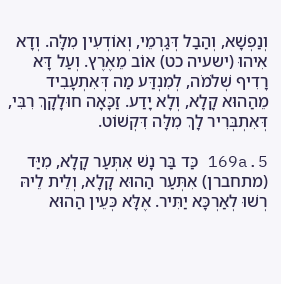וְנַפְשָׁא, וְהַבַל דְּגַרְמֵי, וְאוֹדְעִין מִלָּה. וְדָא אִיהוּ (ישעיה כט) אוֹב מֵאֶרֶץ. וְעַל דָּא רָדִיף שְׁלֹמֹה, לְמִנְדַּע מַה דְּאִתְעָבִיד מֵהַהוּא קָלָא, וְלָא יָדַע. זַכָּאָה חוּלָקָךְ רִבִּי, דְּאִתְבְּרִיר לָךְ מִלָּה דִּקְשׁוֹט.

169a.5 כַּד בַּר נָשׁ אִתְּעַר קָלָא, מִיַּד (מתחברן) אִתְּעַר הַהוּא קָלָא, וְלֵית לֵיהּ רְשׁוּ לְאַרְכָּא יַתִּיר. אֶלָּא כְּעֵין הַהוּא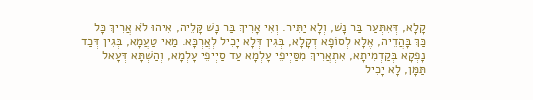קָלָא, דְּאִתְּעַר בַּר נָשׁ, וְלָא יַתִּיר. וְאִי אָרִיךְ בַּר נָשׁ קָּלֵיה, אִיהוּ לֹא אֲרִיךְ כָּל כַּךְ בָּהֲדֵיה, אֶלָא לְסוֹפָא דְקָלָא, בְּגִין דְּלָא יָכִיל לְאֲרְכָּא. מַאי טַעֲמָא, בְּגִין דְּכַד נָפְקָא בְּקַדְמִיתָא, אִתְאֲרִיךְ מִסַּיְיפֵי עָלְמָא עַד סַיְיפֵי עָלְמָא, וְהַשְׁתָּא דְּעָאל תַּמָּן, לָא יָכִיל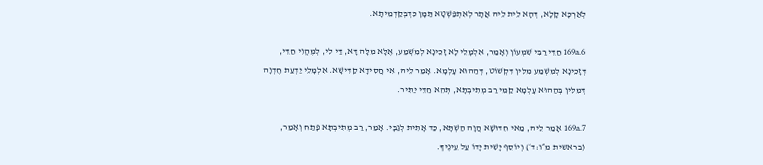לְאַרְכָּא קָלָא, דְּהָא לֵית לֵיהּ אֲתָר לְאִתְפַּשְׁטָא תַּמָּן כִּדְבְּקַדְמֵיתָא.

169a.6 חַדֵּי רַבִּי שִׁמְעוֹן וְאָמַר, אִלְמָלֵי לָא זָכֵינָא לְמִשְׁמַע, אֶלָּא מִלָּה דָּא, דַּי לִי, לְמֶהֱוִי חַדֵּי, דְּזָכֵינָא לְמִשְׁמַע מִלִּין דִּקְשׁוֹט, דְּהַהוּא עָלְמָא. אָמַר לֵיהּ, אִי חֲסִידָא קַדִּישָׁא. אִלְמָלֵי יַדְעַת חֶדְוָה דְּמִלִּין בְּהַהוּא עָלְמָא קַמֵּי רַב מְתִיבְתָּא, תְּהֵא חַדֵּי יַתִּיר.

169a.7 אָמַר לֵיהּ, מַאי חִדּוּשָׁא הֲוָה הַשְׁתָּא, כַּד אָתִית לְגַבָּי. אָמַר, רַב מְתִיבְתָּא פָּתַח וְאָמַר, (בראשית מ״ו:ד׳) וְיוֹסֵף יָשִׁית יָדוֹ עַל עֵינֶיךָ.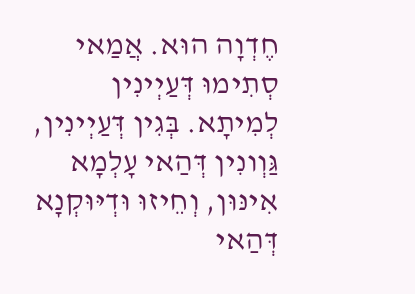חֶדְוָה הוּא. אֲמַאי סְתִימוּ דְּעַיְינִין לְמִיתָא. בְּגִין דְּעַיְינִין, גַּוְונִין דְּהַאי עָלְמָא אִינּוּן, וְחֵיזוּ וּדְיּוּקְנָא דְּהַאי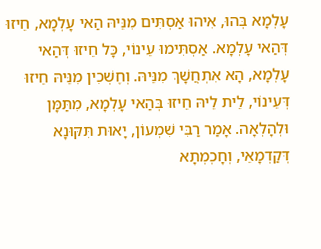עָלְמָא בְּהוּ, אִיהוּ אַסְתִּים מִנֵּיהּ הַאי עָלְמָא, חֵיזוּ דְּהַאי עָלְמָא. אַסְתִּימוּ עֵינוֹי, כָּל חֵיזוּ דְּהַאי עָלְמָא, הָא אִתְחֲשָׁךְ מִנֵּיהּ. וְחֶשְׁכִין מִנֵּיהּ חֵיזוּ דְּעֵינוֹי, לֵית לֵיהּ חֵיזוּ בְּהַאי עָלְמָא, מִתַּמָּן וּלְהָלְאָה. אָמַר רַבִּי שִׁמְעוֹן, יָאוּת תִּקּוּנָא דְּקַדְמָאֵי, וְחָכְמְתָא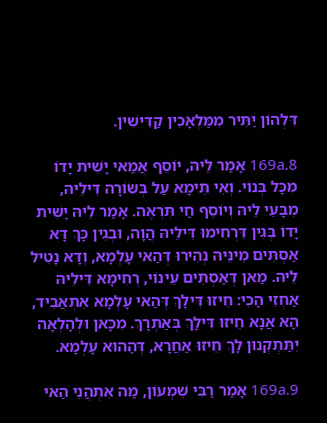דִּלְהוֹן יַתִּיר מִמַּלְאָכִין קַדִּישִׁין.

169a.8 אָמַר לֵיהּ, יוֹסֵף אֲמַאי יָשִׁית יָדוֹ מִכָּל בְּנוֹי. וְאִי תֵּימָא עַל בְּשׂוֹרָה דִּילֵיהּ, מִבָּעֵי לֵיהּ וְיוֹסֵף חַי תִּרְאֶה. אָמַר לֵיהּ יָשִׁית יָדוֹ בְּגִין דִּרְחִימוּ דִּילֵיהּ הֲוָה, וּבְגִין כָּךְ דָּא אַסְתִּים מִינֵּיהּ נְהִירוּ דְּהַאי עָלְמָא, וְדָא נָטִיל לֵיהּ. מַאן דְּאַסְתִּים עֵינוֹי, רְחִימָא דִּילֵיהּ אַחְזֵי הָכִי: חֵיזוּ דִּילָךְ דְּהַאי עָלְמָא אִתְאֲבִיד, הָא אֲנָא חֵיזוּ דִּילָךְ בְּאַתְרָךְ. מִכָּאן וּלְהָלְאָה יִתַּתְקְנוּן לָךְ חֵיזוּ אַחֲרָא, דְּהַהוּא עָלְמָא.

169a.9 אָמַר רַבִּי שִׁמְעוֹן, מַה אִתְהֲנֵי הַאי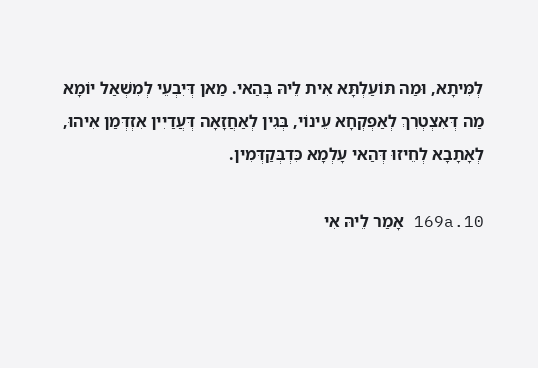לְמִּיתָא, וּמַה תּוֹעַלְתָּא אִית לֵיהּ בְּהַאי. מַאן דְּיִבְעֵי לְמִשְׁאַל יוֹמָא מַה דְּאִצְטְרִךְ לְאַפְקְחָא עֵינוֹי, בְּגִין לְאַחֲזָאָה דְּעֲדַיִין אִזְדְּמַן אִיהוּ, לְאָתָבָא לְחֵיזוּ דְּהַאי עָלְמָא כִּדְבְּקַדְּמִין.

169a.10 אָמַר לֵיהּ אִי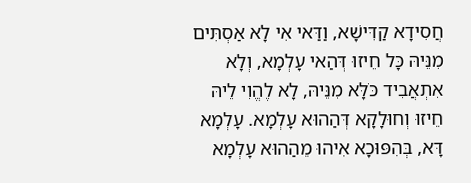חֲסִידָא קַדִּישָׁא, וַדַּאי אִי לָא אַסְתִּים מִנֵּיהּ כָּל חֵיזוּ דְּהַאי עָלְמָא, וְלָא אִתְאֲבִיד כֹּלָּא מִנֵּיהּ, לָא לֶהֱוִי לֵיהּ חֵיזוּ וְחוּלָקָא דְּהַהוּא עָלְמָא. עָלְמָא דָּא, בְּהִפּוּכָא אִיהוּ מֵהַהוּא עָלְמָא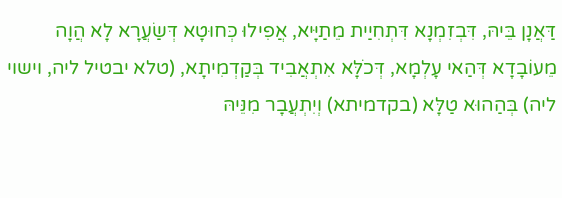דַּאֲנָן בֵּיהּ, דִּבְזִמְנָא דִּתְחִיַית מֵתַיָּיא, אֲפִילוּ כְּחוּטָא דְּשַׂעֲרָא לָא הֲוָה מֵעוֹבָדָא דְּהַאי עָלְמָא, דְּכֹלָּא אִתְאֲבִיד בְּקַדְמִיתָא, (טלא יבטיל ליה, וישוי ליה) בְּהַהוּא טַלָּא (בקדמיתא) וְיִתְעֲבָר מִנֵּיהּ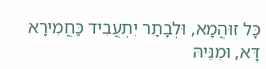כָּל זוּהֲמָא, וּלְבָתַר יִתְעֲבִיד כַּחֲמִירָא דָּא, וּמִנֵּיהּ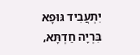יִתְעֲבִיד גּוּפָא בִּרְיָה חַדְתָּא,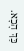כַּךְ הָכָא.